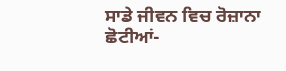ਸਾਡੇ ਜੀਵਨ ਵਿਚ ਰੋਜ਼ਾਨਾ ਛੋਟੀਆਂ-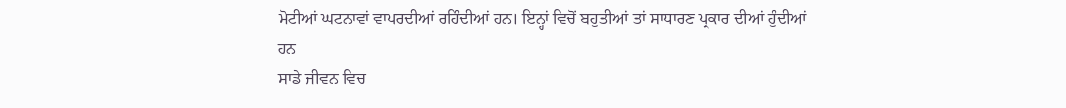ਮੋਟੀਆਂ ਘਟਨਾਵਾਂ ਵਾਪਰਦੀਆਂ ਰਹਿੰਦੀਆਂ ਹਨ। ਇਨ੍ਹਾਂ ਵਿਚੋਂ ਬਹੁਤੀਆਂ ਤਾਂ ਸਾਧਾਰਣ ਪ੍ਰਕਾਰ ਦੀਆਂ ਹੁੰਦੀਆਂ ਹਨ
ਸਾਡੇ ਜੀਵਨ ਵਿਚ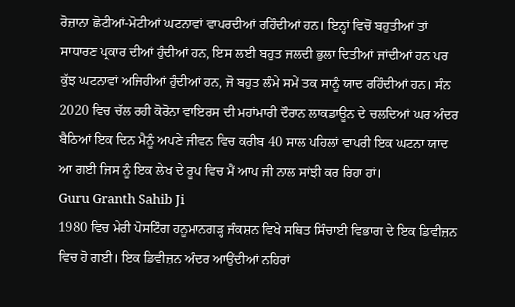ਰੋਜ਼ਾਨਾ ਛੋਟੀਆਂ-ਮੋਟੀਆਂ ਘਟਨਾਵਾਂ ਵਾਪਰਦੀਆਂ ਰਹਿੰਦੀਆਂ ਹਨ। ਇਨ੍ਹਾਂ ਵਿਚੋਂ ਬਹੁਤੀਆਂ ਤਾਂ ਸਾਧਾਰਣ ਪ੍ਰਕਾਰ ਦੀਆਂ ਹੁੰਦੀਆਂ ਹਨ, ਇਸ ਲਈ ਬਹੁਤ ਜਲਦੀ ਭੁਲਾ ਦਿਤੀਆਂ ਜਾਂਦੀਆਂ ਹਨ ਪਰ ਕੁੱਝ ਘਟਨਾਵਾਂ ਅਜਿਹੀਆਂ ਹੁੰਦੀਆਂ ਹਨ, ਜੋ ਬਹੁਤ ਲੰਮੇ ਸਮੇਂ ਤਕ ਸਾਨੂੰ ਯਾਦ ਰਹਿੰਦੀਆਂ ਹਨ। ਸੰਨ 2020 ਵਿਚ ਚੱਲ ਰਹੀ ਕੋਰੋਨਾ ਵਾਇਰਸ ਦੀ ਮਹਾਂਮਾਰੀ ਦੌਰਾਨ ਲਾਕਡਾਊਨ ਦੇ ਚਲਦਿਆਂ ਘਰ ਅੰਦਰ ਬੈਠਿਆਂ ਇਕ ਦਿਨ ਮੈਨੂੰ ਅਪਣੇ ਜੀਵਨ ਵਿਚ ਕਰੀਬ 40 ਸਾਲ ਪਹਿਲਾਂ ਵਾਪਰੀ ਇਕ ਘਟਨਾ ਯਾਦ ਆ ਗਈ ਜਿਸ ਨੂੰ ਇਕ ਲੇਖ ਦੇ ਰੂਪ ਵਿਚ ਮੈਂ ਆਪ ਜੀ ਨਾਲ ਸਾਂਝੀ ਕਰ ਰਿਹਾ ਹਾਂ।
Guru Granth Sahib Ji
1980 ਵਿਚ ਮੇਰੀ ਪੋਸਟਿੰਗ ਹਨੂਮਾਨਗੜ੍ਹ ਜੰਕਸ਼ਨ ਵਿਖੇ ਸਥਿਤ ਸਿੰਚਾਈ ਵਿਭਾਗ ਦੇ ਇਕ ਡਿਵੀਜ਼ਨ ਵਿਚ ਹੋ ਗਈ। ਇਕ ਡਿਵੀਜ਼ਨ ਅੰਦਰ ਆਉਂਦੀਆਂ ਨਹਿਰਾਂ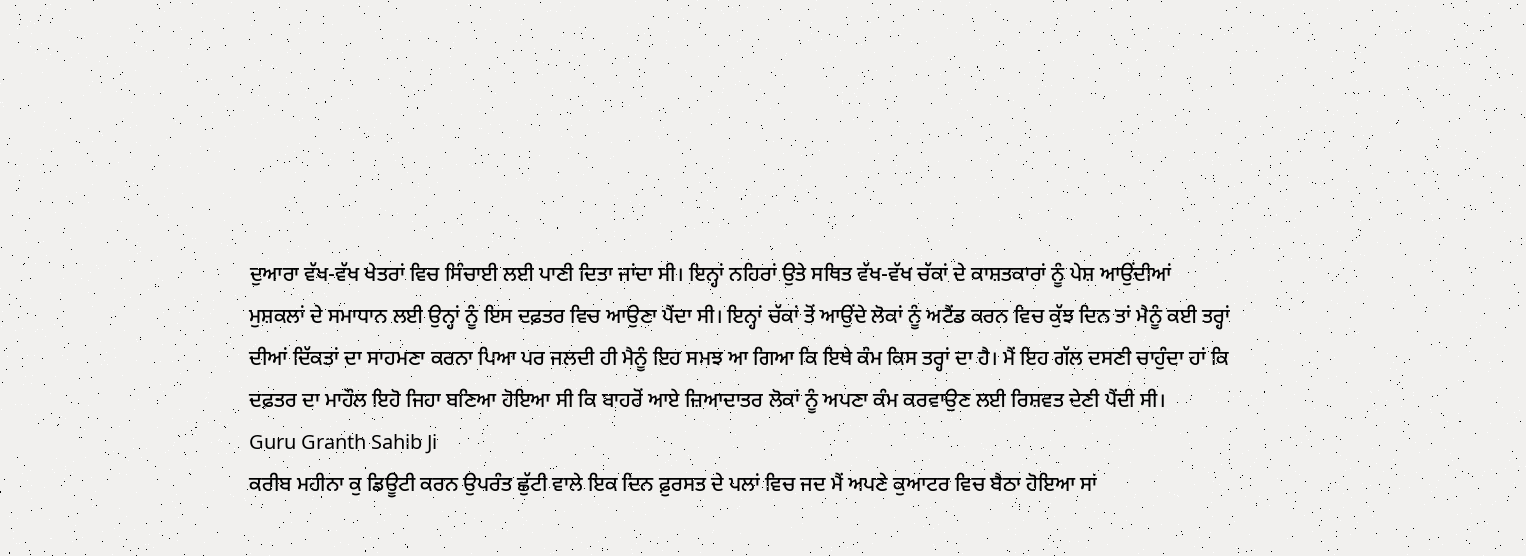ਦੁਆਰਾ ਵੱਖ-ਵੱਖ ਖੇਤਰਾਂ ਵਿਚ ਸਿੰਚਾਈ ਲਈ ਪਾਣੀ ਦਿਤਾ ਜਾਂਦਾ ਸੀ। ਇਨ੍ਹਾਂ ਨਹਿਰਾਂ ਉਤੇ ਸਥਿਤ ਵੱਖ-ਵੱਖ ਚੱਕਾਂ ਦੇ ਕਾਸ਼ਤਕਾਰਾਂ ਨੂੰ ਪੇਸ਼ ਆਉਂਦੀਆਂ ਮੁਸ਼ਕਲਾਂ ਦੇ ਸਮਾਧਾਨ ਲਈ ਉਨ੍ਹਾਂ ਨੂੰ ਇਸ ਦਫ਼ਤਰ ਵਿਚ ਆਉਣਾ ਪੈਂਦਾ ਸੀ। ਇਨ੍ਹਾਂ ਚੱਕਾਂ ਤੋਂ ਆਉਂਦੇ ਲੋਕਾਂ ਨੂੰ ਅਟੈਂਡ ਕਰਨ ਵਿਚ ਕੁੱਝ ਦਿਨ ਤਾਂ ਮੈਨੂੰ ਕਈ ਤਰ੍ਹਾਂ ਦੀਆਂ ਦਿੱਕਤਾਂ ਦਾ ਸਾਹਮਣਾ ਕਰਨਾ ਪਿਆ ਪਰ ਜਲਦੀ ਹੀ ਮੈਨੂੰ ਇਹ ਸਮਝ ਆ ਗਿਆ ਕਿ ਇਥੇ ਕੰਮ ਕਿਸ ਤਰ੍ਹਾਂ ਦਾ ਹੈ। ਮੈਂ ਇਹ ਗੱਲ ਦਸਣੀ ਚਾਹੁੰਦਾ ਹਾਂ ਕਿ ਦਫ਼ਤਰ ਦਾ ਮਾਹੌਲ ਇਹੋ ਜਿਹਾ ਬਣਿਆ ਹੋਇਆ ਸੀ ਕਿ ਬਾਹਰੋਂ ਆਏ ਜ਼ਿਆਦਾਤਰ ਲੋਕਾਂ ਨੂੰ ਅਪਣਾ ਕੰਮ ਕਰਵਾਉਣ ਲਈ ਰਿਸ਼ਵਤ ਦੇਣੀ ਪੈਂਦੀ ਸੀ।
Guru Granth Sahib Ji
ਕਰੀਬ ਮਹੀਨਾ ਕੁ ਡਿਊਟੀ ਕਰਨ ਉਪਰੰਤ ਛੁੱਟੀ ਵਾਲੇ ਇਕ ਦਿਨ ਫ਼ੁਰਸਤ ਦੇ ਪਲਾਂ ਵਿਚ ਜਦ ਮੈਂ ਅਪਣੇ ਕੁਆਟਰ ਵਿਚ ਬੈਠਾ ਹੋਇਆ ਸਾਂ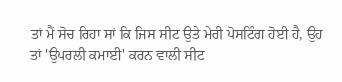ਤਾਂ ਮੈਂ ਸੋਚ ਰਿਹਾ ਸਾਂ ਕਿ ਜਿਸ ਸੀਟ ਉਤੇ ਮੇਰੀ ਪੋਸਟਿੰਗ ਹੋਈ ਹੈ, ਉਹ ਤਾਂ 'ਉਪਰਲੀ ਕਮਾਈ' ਕਰਨ ਵਾਲੀ ਸੀਟ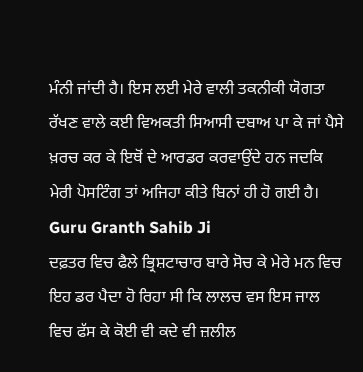ਮੰਨੀ ਜਾਂਦੀ ਹੈ। ਇਸ ਲਈ ਮੇਰੇ ਵਾਲੀ ਤਕਨੀਕੀ ਯੋਗਤਾ ਰੱਖਣ ਵਾਲੇ ਕਈ ਵਿਅਕਤੀ ਸਿਆਸੀ ਦਬਾਅ ਪਾ ਕੇ ਜਾਂ ਪੈਸੇ ਖ਼ਰਚ ਕਰ ਕੇ ਇਥੋਂ ਦੇ ਆਰਡਰ ਕਰਵਾਉਂਦੇ ਹਨ ਜਦਕਿ ਮੇਰੀ ਪੋਸਟਿੰਗ ਤਾਂ ਅਜਿਹਾ ਕੀਤੇ ਬਿਨਾਂ ਹੀ ਹੋ ਗਈ ਹੈ।
Guru Granth Sahib Ji
ਦਫ਼ਤਰ ਵਿਚ ਫੈਲੇ ਭ੍ਰਿਸ਼ਟਾਚਾਰ ਬਾਰੇ ਸੋਚ ਕੇ ਮੇਰੇ ਮਨ ਵਿਚ ਇਹ ਡਰ ਪੈਦਾ ਹੋ ਰਿਹਾ ਸੀ ਕਿ ਲਾਲਚ ਵਸ ਇਸ ਜਾਲ ਵਿਚ ਫੱਸ ਕੇ ਕੋਈ ਵੀ ਕਦੇ ਵੀ ਜ਼ਲੀਲ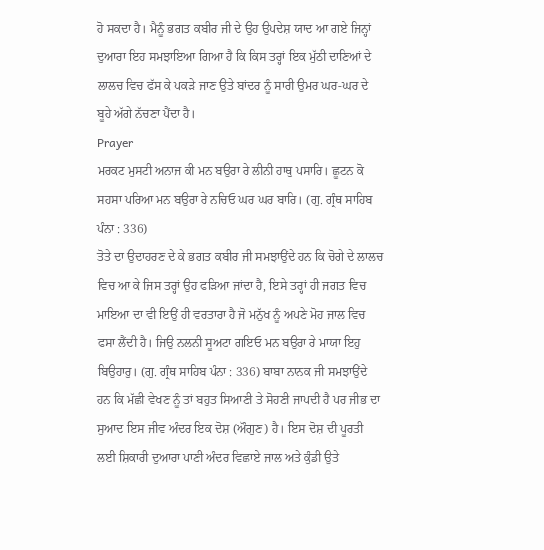ਹੋ ਸਕਦਾ ਹੈ। ਮੈਨੂੰ ਭਗਤ ਕਬੀਰ ਜੀ ਦੇ ਉਹ ਉਪਦੇਸ਼ ਯਾਦ ਆ ਗਏ ਜਿਨ੍ਹਾਂ ਦੁਆਰਾ ਇਹ ਸਮਝਾਇਆ ਗਿਆ ਹੈ ਕਿ ਕਿਸ ਤਰ੍ਹਾਂ ਇਕ ਮੁੱਠੀ ਦਾਣਿਆਂ ਦੇ ਲਾਲਚ ਵਿਚ ਫੱਸ ਕੇ ਪਕੜੇ ਜਾਣ ਉਤੇ ਬਾਂਦਰ ਨੂੰ ਸਾਰੀ ਉਮਰ ਘਰ-ਘਰ ਦੇ ਬੂਹੇ ਅੱਗੇ ਨੱਚਣਾ ਪੈਂਦਾ ਹੈ।
Prayer
ਮਰਕਟ ਮੁਸਟੀ ਅਨਾਜ ਕੀ ਮਨ ਬਉਰਾ ਰੇ ਲੀਨੀ ਹਾਥੁ ਪਸਾਰਿ। ਛੂਟਨ ਕੋ ਸਹਸਾ ਪਰਿਆ ਮਨ ਬਉਰਾ ਰੇ ਨਚਿਓ ਘਰ ਘਰ ਬਾਰਿ। (ਗੁ. ਗ੍ਰੰਥ ਸਾਹਿਬ ਪੰਨਾ : 336)
ਤੋਤੇ ਦਾ ਉਦਾਹਰਣ ਦੇ ਕੇ ਭਗਤ ਕਬੀਰ ਜੀ ਸਮਝਾਉਂਦੇ ਹਨ ਕਿ ਚੋਗੇ ਦੇ ਲਾਲਚ ਵਿਚ ਆ ਕੇ ਜਿਸ ਤਰ੍ਹਾਂ ਉਹ ਫੜਿਆ ਜਾਂਦਾ ਹੈ, ਇਸੇ ਤਰ੍ਹਾਂ ਹੀ ਜਗਤ ਵਿਚ ਮਾਇਆ ਦਾ ਵੀ ਇਉਂ ਹੀ ਵਰਤਾਰਾ ਹੈ ਜੋ ਮਨੁੱਖ ਨੂੰ ਅਪਣੇ ਮੋਹ ਜਾਲ ਵਿਚ ਫਸਾ ਲੈਂਦੀ ਹੈ। ਜਿਉ ਨਲਨੀ ਸੂਅਟਾ ਗਇਓ ਮਨ ਬਉਰਾ ਰੇ ਮਾਯਾ ਇਹੁ ਬਿਉਹਾਰੁ। (ਗੁ. ਗ੍ਰੰਥ ਸਾਹਿਬ ਪੰਨਾ : 336) ਬਾਬਾ ਨਾਨਕ ਜੀ ਸਮਝਾਉਂਦੇ ਹਨ ਕਿ ਮੱਛੀ ਵੇਖਣ ਨੂੰ ਤਾਂ ਬਹੁਤ ਸਿਆਣੀ ਤੇ ਸੋਹਣੀ ਜਾਪਦੀ ਹੈ ਪਰ ਜੀਭ ਦਾ ਸੁਆਦ ਇਸ ਜੀਵ ਅੰਦਰ ਇਕ ਦੋਸ਼ (ਔਗੁਣ) ਹੈ। ਇਸ ਦੋਸ਼ ਦੀ ਪੂਰਤੀ ਲਈ ਸ਼ਿਕਾਰੀ ਦੁਆਰਾ ਪਾਣੀ ਅੰਦਰ ਵਿਛਾਏ ਜਾਲ ਅਤੇ ਕੁੰਡੀ ਉਤੇ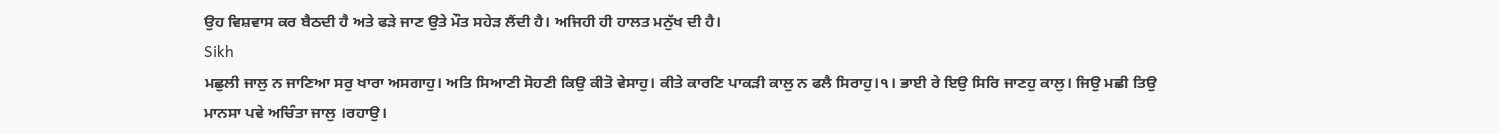ਉਹ ਵਿਸ਼ਵਾਸ ਕਰ ਬੈਠਦੀ ਹੈ ਅਤੇ ਫੜੇ ਜਾਣ ਉਤੇ ਮੌਤ ਸਹੇੜ ਲੈਂਦੀ ਹੈ। ਅਜਿਹੀ ਹੀ ਹਾਲਤ ਮਨੁੱਖ ਦੀ ਹੈ।
Sikh
ਮਛੁਲੀ ਜਾਲੁ ਨ ਜਾਣਿਆ ਸਰੁ ਖਾਰਾ ਅਸਗਾਹੁ। ਅਤਿ ਸਿਆਣੀ ਸੋਹਣੀ ਕਿਉ ਕੀਤੋ ਵੇਸਾਹੁ। ਕੀਤੇ ਕਾਰਣਿ ਪਾਕੜੀ ਕਾਲੁ ਨ ਫਲੈ ਸਿਰਾਹੁ।੧। ਭਾਈ ਰੇ ਇਉ ਸਿਰਿ ਜਾਣਹੁ ਕਾਲੁ। ਜਿਉ ਮਛੀ ਤਿਉ ਮਾਨਸਾ ਪਵੇ ਅਚਿੰਤਾ ਜਾਲੁ ।ਰਹਾਉ।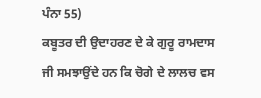ਪੰਨਾ 55)
ਕਬੂਤਰ ਦੀ ਉਦਾਹਰਣ ਦੇ ਕੇ ਗੁਰੂ ਰਾਮਦਾਸ ਜੀ ਸਮਝਾਉਂਦੇ ਹਨ ਕਿ ਚੋਗੇ ਦੇ ਲਾਲਚ ਵਸ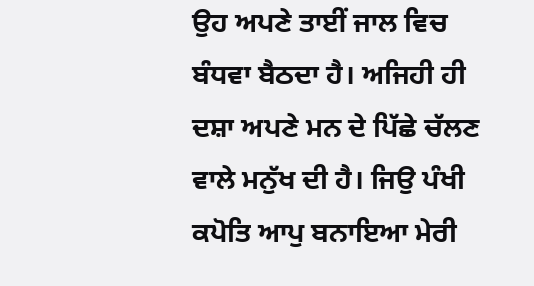ਉਹ ਅਪਣੇ ਤਾਈਂ ਜਾਲ ਵਿਚ ਬੰਧਵਾ ਬੈਠਦਾ ਹੈ। ਅਜਿਹੀ ਹੀ ਦਸ਼ਾ ਅਪਣੇ ਮਨ ਦੇ ਪਿੱਛੇ ਚੱਲਣ ਵਾਲੇ ਮਨੁੱਖ ਦੀ ਹੈ। ਜਿਉ ਪੰਖੀ ਕਪੋਤਿ ਆਪੁ ਬਨਾਇਆ ਮੇਰੀ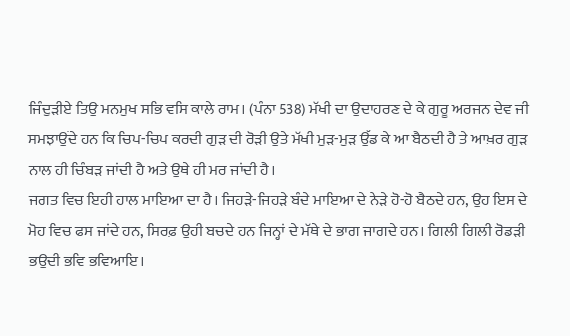ਜਿੰਦੁੜੀਏ ਤਿਉ ਮਨਮੁਖ ਸਭਿ ਵਸਿ ਕਾਲੇ ਰਾਮ। (ਪੰਨਾ 538) ਮੱਖੀ ਦਾ ਉਦਾਹਰਣ ਦੇ ਕੇ ਗੁਰੂ ਅਰਜਨ ਦੇਵ ਜੀ ਸਮਝਾਉਂਦੇ ਹਨ ਕਿ ਚਿਪ-ਚਿਪ ਕਰਦੀ ਗੁੜ ਦੀ ਰੋੜੀ ਉਤੇ ਮੱਖੀ ਮੁੜ-ਮੁੜ ਉੱਡ ਕੇ ਆ ਬੈਠਦੀ ਹੈ ਤੇ ਆਖ਼ਰ ਗੁੜ ਨਾਲ ਹੀ ਚਿੰਬੜ ਜਾਂਦੀ ਹੈ ਅਤੇ ਉਥੇ ਹੀ ਮਰ ਜਾਂਦੀ ਹੈ।
ਜਗਤ ਵਿਚ ਇਹੀ ਹਾਲ ਮਾਇਆ ਦਾ ਹੈ। ਜਿਹੜੇ-ਜਿਹੜੇ ਬੰਦੇ ਮਾਇਆ ਦੇ ਨੇੜੇ ਹੋ-ਹੋ ਬੈਠਦੇ ਹਨ, ਉਹ ਇਸ ਦੇ ਮੋਹ ਵਿਚ ਫਸ ਜਾਂਦੇ ਹਨ, ਸਿਰਫ਼ ਉਹੀ ਬਚਦੇ ਹਨ ਜਿਨ੍ਹਾਂ ਦੇ ਮੱਥੇ ਦੇ ਭਾਗ ਜਾਗਦੇ ਹਨ। ਗਿਲੀ ਗਿਲੀ ਰੋਡੜੀ ਭਉਦੀ ਭਵਿ ਭਵਿਆਇ।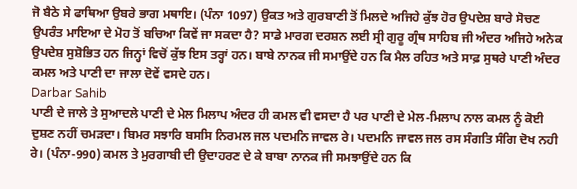ਜੋ ਬੈਠੇ ਸੇ ਫਾਥਿਆ ਉਬਰੇ ਭਾਗ ਮਥਾਇ। (ਪੰਨਾ 1097) ਉਕਤ ਅਤੇ ਗੁਰਬਾਣੀ ਤੋਂ ਮਿਲਦੇ ਅਜਿਹੇ ਕੁੱਝ ਹੋਰ ਉਪਦੇਸ਼ ਬਾਰੇ ਸੋਚਣ ਉਪਰੰਤ ਮਾਇਆ ਦੇ ਮੋਹ ਤੋਂ ਬਚਿਆ ਕਿਵੇਂ ਜਾ ਸਕਦਾ ਹੈ? ਸਾਡੇ ਮਾਰਗ ਦਰਸ਼ਨ ਲਈ ਸ੍ਰੀ ਗੁਰੂ ਗ੍ਰੰਥ ਸਾਹਿਬ ਜੀ ਅੰਦਰ ਅਜਿਹੇ ਅਨੇਕ ਉਪਦੇਸ਼ ਸੁਸ਼ੋਭਿਤ ਹਨ ਜਿਨ੍ਹਾਂ ਵਿਚੋਂ ਕੁੱਝ ਇਸ ਤਰ੍ਹਾਂ ਹਨ। ਬਾਬੇ ਨਾਨਕ ਜੀ ਸਮਾਉਂਦੇ ਹਨ ਕਿ ਮੈਲ ਰਹਿਤ ਅਤੇ ਸਾਫ਼ ਸੁਥਰੇ ਪਾਣੀ ਅੰਦਰ ਕਮਲ ਅਤੇ ਪਾਣੀ ਦਾ ਜਾਲਾ ਦੋਵੇਂ ਵਸਦੇ ਹਨ।
Darbar Sahib
ਪਾਣੀ ਦੇ ਜਾਲੇ ਤੇ ਸੁਆਦਲੇ ਪਾਣੀ ਦੇ ਮੇਲ ਮਿਲਾਪ ਅੰਦਰ ਹੀ ਕਮਲ ਵੀ ਵਸਦਾ ਹੈ ਪਰ ਪਾਣੀ ਦੇ ਮੇਲ-ਮਿਲਾਪ ਨਾਲ ਕਮਲ ਨੂੰ ਕੋਈ ਦੁਸ਼ਣ ਨਹੀਂ ਚਮੜਦਾ। ਬਿਮਰ ਸਝਾਰਿ ਬਸਸਿ ਨਿਰਮਲ ਜਲ ਪਦਮਨਿ ਜਾਵਲ ਰੇ। ਪਦਮਨਿ ਜਾਵਲ ਜਲ ਰਸ ਸੰਗਤਿ ਸੰਗਿ ਦੋਖ ਨਹੀ ਰੇ। (ਪੰਨਾ-990) ਕਮਲ ਤੇ ਮੁਰਗਾਬੀ ਦੀ ਉਦਾਹਰਣ ਦੇ ਕੇ ਬਾਬਾ ਨਾਨਕ ਜੀ ਸਮਝਾਉਂਦੇ ਹਨ ਕਿ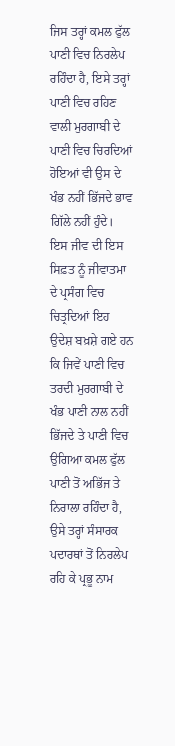ਜਿਸ ਤਰ੍ਹਾਂ ਕਮਲ ਫੁੱਲ ਪਾਣੀ ਵਿਚ ਨਿਰਲੇਪ ਰਹਿੰਦਾ ਹੈ, ਇਸੇ ਤਰ੍ਹਾਂ ਪਾਣੀ ਵਿਚ ਰਹਿਣ ਵਾਲੀ ਮੁਰਗਾਬੀ ਦੇ ਪਾਣੀ ਵਿਚ ਚਿਰਦਿਆਂ ਹੋਇਆਂ ਵੀ ਉਸ ਦੇ ਖੰਭ ਨਹੀਂ ਭਿੱਜਦੇ ਭਾਵ ਗਿੱਲੇ ਨਹੀਂ ਹੁੰਦੇ। ਇਸ ਜੀਵ ਦੀ ਇਸ ਸਿਫ਼ਤ ਨੂੰ ਜੀਵਾਤਮਾ ਦੇ ਪ੍ਰਸੰਗ ਵਿਚ ਚਿਤ੍ਰਦਿਆਂ ਇਹ ਉਦੇਸ਼ ਬਖ਼ਸ਼ੇ ਗਏ ਹਨ ਕਿ ਜਿਵੇਂ ਪਾਣੀ ਵਿਚ ਤਰਦੀ ਮੁਰਗਾਬੀ ਦੇ ਖੰਭ ਪਾਣੀ ਨਾਲ ਨਹੀਂ ਭਿੱਜਦੇ ਤੇ ਪਾਣੀ ਵਿਚ ਉਗਿਆ ਕਮਲ ਫੁੱਲ ਪਾਣੀ ਤੋਂ ਅਭਿੱਜ ਤੇ ਨਿਰਾਲਾ ਰਹਿੰਦਾ ਹੈ, ਉਸੇ ਤਰ੍ਹਾਂ ਸੰਸਾਰਕ ਪਦਾਰਥਾਂ ਤੋਂ ਨਿਰਲੇਪ ਰਹਿ ਕੇ ਪ੍ਰਭੂ ਨਾਮ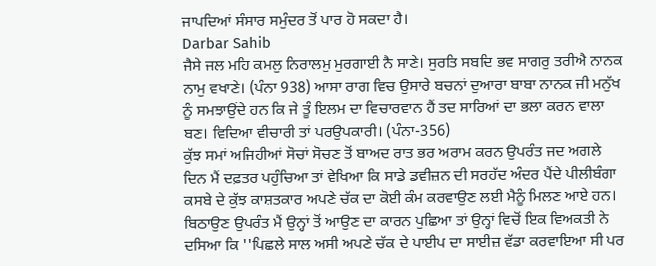ਜਾਪਦਿਆਂ ਸੰਸਾਰ ਸਮੁੰਦਰ ਤੋਂ ਪਾਰ ਹੋ ਸਕਦਾ ਹੈ।
Darbar Sahib
ਜੈਸੇ ਜਲ ਮਹਿ ਕਮਲੁ ਨਿਰਾਲਮੁ ਮੁਰਗਾਈ ਨੈ ਸਾਣੇ। ਸੁਰਤਿ ਸਬਦਿ ਭਵ ਸਾਗਰੁ ਤਰੀਐ ਨਾਨਕ ਨਾਮੁ ਵਖਾਣੇ। (ਪੰਨਾ 938) ਆਸਾ ਰਾਗ ਵਿਚ ਉਸਾਰੇ ਬਚਨਾਂ ਦੁਆਰਾ ਬਾਬਾ ਨਾਨਕ ਜੀ ਮਨੁੱਖ ਨੂੰ ਸਮਝਾਉਂਦੇ ਹਨ ਕਿ ਜੇ ਤੂੰ ਇਲਮ ਦਾ ਵਿਚਾਰਵਾਨ ਹੈਂ ਤਦ ਸਾਰਿਆਂ ਦਾ ਭਲਾ ਕਰਨ ਵਾਲਾ ਬਣ। ਵਿਦਿਆ ਵੀਚਾਰੀ ਤਾਂ ਪਰਉਪਕਾਰੀ। (ਪੰਨਾ-356)
ਕੁੱਝ ਸਮਾਂ ਅਜਿਹੀਆਂ ਸੋਚਾਂ ਸੋਚਣ ਤੋਂ ਬਾਅਦ ਰਾਤ ਭਰ ਅਰਾਮ ਕਰਨ ਉਪਰੰਤ ਜਦ ਅਗਲੇ ਦਿਨ ਮੈਂ ਦਫ਼ਤਰ ਪਹੁੰਚਿਆ ਤਾਂ ਵੇਖਿਆ ਕਿ ਸਾਡੇ ਡਵੀਜ਼ਨ ਦੀ ਸਰਹੱਦ ਅੰਦਰ ਪੈਂਦੇ ਪੀਲੀਬੰਗਾ ਕਸਬੇ ਦੇ ਕੁੱਝ ਕਾਸ਼ਤਕਾਰ ਅਪਣੇ ਚੱਕ ਦਾ ਕੋਈ ਕੰਮ ਕਰਵਾਉਣ ਲਈ ਮੈਨੂੰ ਮਿਲਣ ਆਏ ਹਨ।
ਬਿਠਾਉਣ ਉਪਰੰਤ ਮੈਂ ਉਨ੍ਹਾਂ ਤੋਂ ਆਉਣ ਦਾ ਕਾਰਨ ਪੁਛਿਆ ਤਾਂ ਉਨ੍ਹਾਂ ਵਿਚੋਂ ਇਕ ਵਿਅਕਤੀ ਨੇ ਦਸਿਆ ਕਿ ''ਪਿਛਲੇ ਸਾਲ ਅਸੀ ਅਪਣੇ ਚੱਕ ਦੇ ਪਾਈਪ ਦਾ ਸਾਈਜ਼ ਵੱਡਾ ਕਰਵਾਇਆ ਸੀ ਪਰ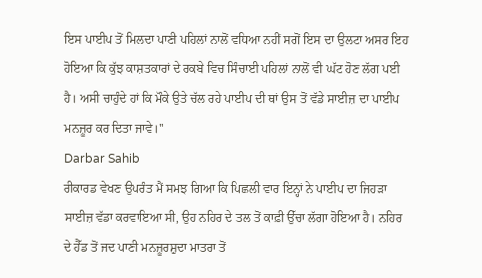ਇਸ ਪਾਈਪ ਤੋਂ ਮਿਲਦਾ ਪਾਣੀ ਪਹਿਲਾਂ ਨਾਲੋਂ ਵਧਿਆ ਨਹੀਂ ਸਗੋਂ ਇਸ ਦਾ ਉਲਟਾ ਅਸਰ ਇਹ ਹੋਇਆ ਕਿ ਕੁੱਝ ਕਾਸ਼ਤਕਾਰਾਂ ਦੇ ਰਕਬੇ ਵਿਚ ਸਿੰਚਾਈ ਪਹਿਲਾਂ ਨਾਲੋਂ ਵੀ ਘੱਟ ਹੋਣ ਲੱਗ ਪਈ ਹੈ। ਅਸੀ ਚਾਹੁੰਦੇ ਹਾਂ ਕਿ ਮੌਕੇ ਉਤੇ ਚੱਲ ਰਹੇ ਪਾਈਪ ਦੀ ਥਾਂ ਉਸ ਤੋਂ ਵੱਡੇ ਸਾਈਜ਼ ਦਾ ਪਾਈਪ ਮਨਜ਼ੂਰ ਕਰ ਦਿਤਾ ਜਾਵੇ।''
Darbar Sahib
ਰੀਕਾਰਡ ਵੇਖਣ ਉਪਰੰਤ ਮੈਂ ਸਮਝ ਗਿਆ ਕਿ ਪਿਛਲੀ ਵਾਰ ਇਨ੍ਹਾਂ ਨੇ ਪਾਈਪ ਦਾ ਜਿਹੜਾ ਸਾਈਜ਼ ਵੱਡਾ ਕਰਵਾਇਆ ਸੀ, ਉਹ ਨਹਿਰ ਦੇ ਤਲ ਤੋਂ ਕਾਫ਼ੀ ਉੱਚਾ ਲੱਗਾ ਹੋਇਆ ਹੈ। ਨਹਿਰ ਦੇ ਹੈੱਡ ਤੋਂ ਜਦ ਪਾਣੀ ਮਨਜ਼ੂਰਸ਼ੁਦਾ ਮਾਤਰਾ ਤੋਂ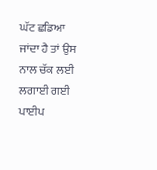ਘੱਟ ਛਡਿਆ ਜਾਂਦਾ ਹੈ ਤਾਂ ਉਸ ਨਾਲ ਚੱਕ ਲਈ ਲਗਾਈ ਗਈ ਪਾਈਪ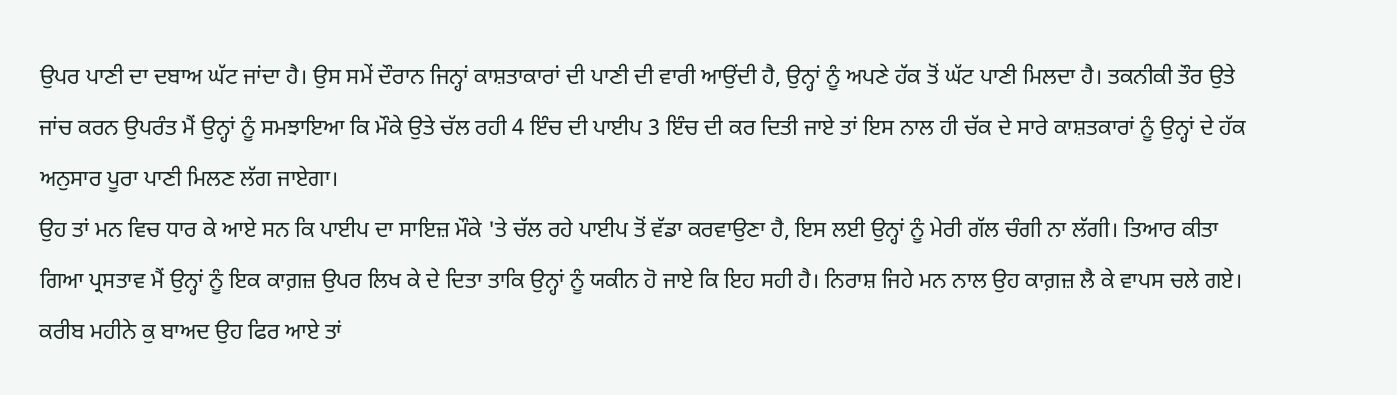ਉਪਰ ਪਾਣੀ ਦਾ ਦਬਾਅ ਘੱਟ ਜਾਂਦਾ ਹੈ। ਉਸ ਸਮੇਂ ਦੌਰਾਨ ਜਿਨ੍ਹਾਂ ਕਾਸ਼ਤਾਕਾਰਾਂ ਦੀ ਪਾਣੀ ਦੀ ਵਾਰੀ ਆਉਂਦੀ ਹੈ, ਉਨ੍ਹਾਂ ਨੂੰ ਅਪਣੇ ਹੱਕ ਤੋਂ ਘੱਟ ਪਾਣੀ ਮਿਲਦਾ ਹੈ। ਤਕਨੀਕੀ ਤੌਰ ਉਤੇ ਜਾਂਚ ਕਰਨ ਉਪਰੰਤ ਮੈਂ ਉਨ੍ਹਾਂ ਨੂੰ ਸਮਝਾਇਆ ਕਿ ਮੌਕੇ ਉਤੇ ਚੱਲ ਰਹੀ 4 ਇੰਚ ਦੀ ਪਾਈਪ 3 ਇੰਚ ਦੀ ਕਰ ਦਿਤੀ ਜਾਏ ਤਾਂ ਇਸ ਨਾਲ ਹੀ ਚੱਕ ਦੇ ਸਾਰੇ ਕਾਸ਼ਤਕਾਰਾਂ ਨੂੰ ਉਨ੍ਹਾਂ ਦੇ ਹੱਕ ਅਨੁਸਾਰ ਪੂਰਾ ਪਾਣੀ ਮਿਲਣ ਲੱਗ ਜਾਏਗਾ।
ਉਹ ਤਾਂ ਮਨ ਵਿਚ ਧਾਰ ਕੇ ਆਏ ਸਨ ਕਿ ਪਾਈਪ ਦਾ ਸਾਇਜ਼ ਮੌਕੇ 'ਤੇ ਚੱਲ ਰਹੇ ਪਾਈਪ ਤੋਂ ਵੱਡਾ ਕਰਵਾਉਣਾ ਹੈ, ਇਸ ਲਈ ਉਨ੍ਹਾਂ ਨੂੰ ਮੇਰੀ ਗੱਲ ਚੰਗੀ ਨਾ ਲੱਗੀ। ਤਿਆਰ ਕੀਤਾ ਗਿਆ ਪ੍ਰਸਤਾਵ ਮੈਂ ਉਨ੍ਹਾਂ ਨੂੰ ਇਕ ਕਾਗ਼ਜ਼ ਉਪਰ ਲਿਖ ਕੇ ਦੇ ਦਿਤਾ ਤਾਕਿ ਉਨ੍ਹਾਂ ਨੂੰ ਯਕੀਨ ਹੋ ਜਾਏ ਕਿ ਇਹ ਸਹੀ ਹੈ। ਨਿਰਾਸ਼ ਜਿਹੇ ਮਨ ਨਾਲ ਉਹ ਕਾਗ਼ਜ਼ ਲੈ ਕੇ ਵਾਪਸ ਚਲੇ ਗਏ। ਕਰੀਬ ਮਹੀਨੇ ਕੁ ਬਾਅਦ ਉਹ ਫਿਰ ਆਏ ਤਾਂ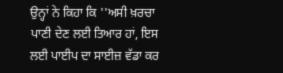ਉਨ੍ਹਾਂ ਨੇ ਕਿਹਾ ਕਿ ''ਅਸੀ ਖ਼ਰਚਾ ਪਾਣੀ ਦੇਣ ਲਈ ਤਿਆਰ ਹਾਂ, ਇਸ ਲਈ ਪਾਈਪ ਦਾ ਸਾਈਜ਼ ਵੱਡਾ ਕਰ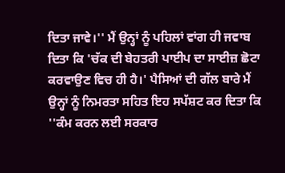ਦਿਤਾ ਜਾਵੇ।'' ਮੈਂ ਉਨ੍ਹਾਂ ਨੂੰ ਪਹਿਲਾਂ ਵਾਂਗ ਹੀ ਜਵਾਬ ਦਿਤਾ ਕਿ 'ਚੱਕ ਦੀ ਬੇਹਤਰੀ ਪਾਈਪ ਦਾ ਸਾਈਜ਼ ਛੋਟਾ ਕਰਵਾਉਣ ਵਿਚ ਹੀ ਹੈ।' ਪੈਸਿਆਂ ਦੀ ਗੱਲ ਬਾਰੇ ਮੈਂ ਉਨ੍ਹਾਂ ਨੂੰ ਨਿਮਰਤਾ ਸਹਿਤ ਇਹ ਸਪੱਸ਼ਟ ਕਰ ਦਿਤਾ ਕਿ ''ਕੰਮ ਕਰਨ ਲਈ ਸਰਕਾਰ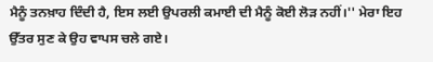ਮੈਨੂੰ ਤਨਖ਼ਾਹ ਦਿੰਦੀ ਹੈ, ਇਸ ਲਈ ਉਪਰਲੀ ਕਮਾਈ ਦੀ ਮੈਨੂੰ ਕੋਈ ਲੋੜ ਨਹੀਂ।'' ਮੇਰਾ ਇਹ ਉੱਤਰ ਸੁਣ ਕੇ ਉਹ ਵਾਪਸ ਚਲੇ ਗਏ।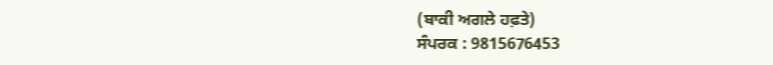(ਬਾਕੀ ਅਗਲੇ ਹਫ਼ਤੇ)
ਸੰਪਰਕ : 9815676453